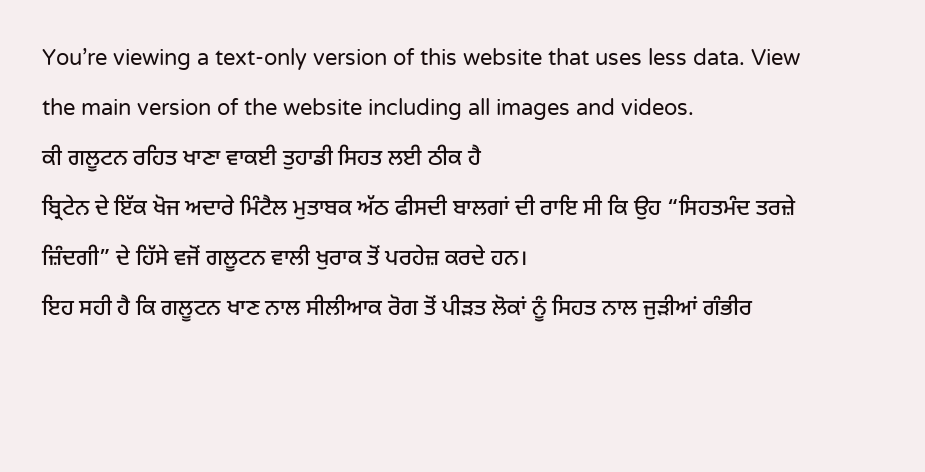You’re viewing a text-only version of this website that uses less data. View the main version of the website including all images and videos.
ਕੀ ਗਲੂਟਨ ਰਹਿਤ ਖਾਣਾ ਵਾਕਈ ਤੁਹਾਡੀ ਸਿਹਤ ਲਈ ਠੀਕ ਹੈ
ਬ੍ਰਿਟੇਨ ਦੇ ਇੱਕ ਖੋਜ ਅਦਾਰੇ ਮਿੰਟੈਲ ਮੁਤਾਬਕ ਅੱਠ ਫੀਸਦੀ ਬਾਲਗਾਂ ਦੀ ਰਾਇ ਸੀ ਕਿ ਉਹ “ਸਿਹਤਮੰਦ ਤਰਜ਼ੇ ਜ਼ਿੰਦਗੀ” ਦੇ ਹਿੱਸੇ ਵਜੋਂ ਗਲੂਟਨ ਵਾਲੀ ਖੁਰਾਕ ਤੋਂ ਪਰਹੇਜ਼ ਕਰਦੇ ਹਨ।
ਇਹ ਸਹੀ ਹੈ ਕਿ ਗਲੂਟਨ ਖਾਣ ਨਾਲ ਸੀਲੀਆਕ ਰੋਗ ਤੋਂ ਪੀੜਤ ਲੋਕਾਂ ਨੂੰ ਸਿਹਤ ਨਾਲ ਜੁੜੀਆਂ ਗੰਭੀਰ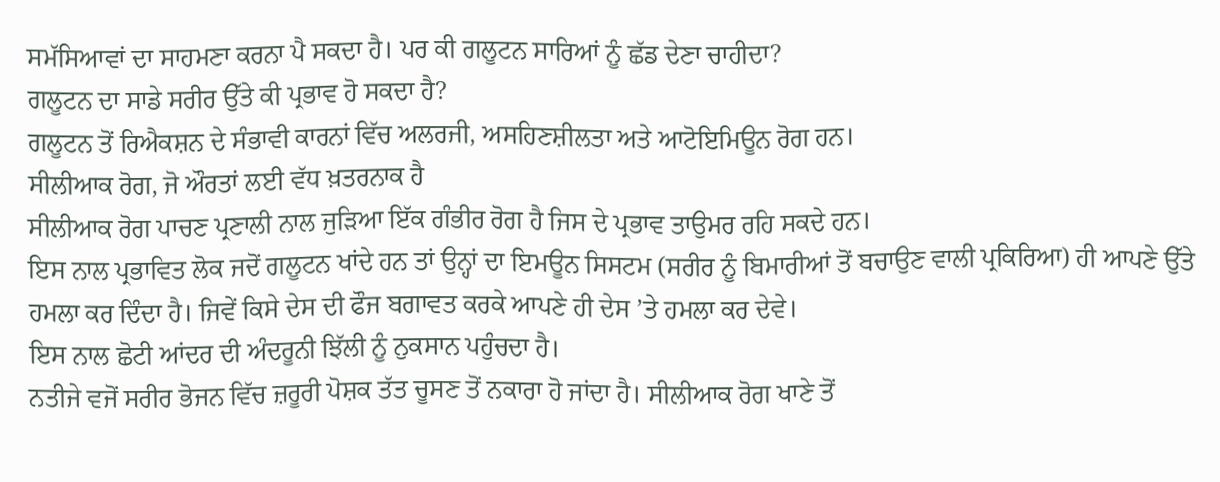ਸਮੱਸਿਆਵਾਂ ਦਾ ਸਾਹਮਣਾ ਕਰਨਾ ਪੈ ਸਕਦਾ ਹੈ। ਪਰ ਕੀ ਗਲੂਟਨ ਸਾਰਿਆਂ ਨੂੰ ਛੱਡ ਦੇਣਾ ਚਾਹੀਦਾ?
ਗਲੂਟਨ ਦਾ ਸਾਡੇ ਸਰੀਰ ਉੱਤੇ ਕੀ ਪ੍ਰਭਾਵ ਹੋ ਸਕਦਾ ਹੈ?
ਗਲੂਟਨ ਤੋਂ ਰਿਐਕਸ਼ਨ ਦੇ ਸੰਭਾਵੀ ਕਾਰਨਾਂ ਵਿੱਚ ਅਲਰਜੀ, ਅਸਹਿਣਸ਼ੀਲਤਾ ਅਤੇ ਆਟੋਇਮਿਊਨ ਰੋਗ ਹਨ।
ਸੀਲੀਆਕ ਰੋਗ, ਜੋ ਔਰਤਾਂ ਲਈ ਵੱਧ ਖ਼ਤਰਨਾਕ ਹੈ
ਸੀਲੀਆਕ ਰੋਗ ਪਾਚਣ ਪ੍ਰਣਾਲੀ ਨਾਲ ਜੁੜਿਆ ਇੱਕ ਗੰਭੀਰ ਰੋਗ ਹੈ ਜਿਸ ਦੇ ਪ੍ਰਭਾਵ ਤਾਉਮਰ ਰਹਿ ਸਕਦੇ ਹਨ।
ਇਸ ਨਾਲ ਪ੍ਰਭਾਵਿਤ ਲੋਕ ਜਦੋਂ ਗਲੂਟਨ ਖਾਂਦੇ ਹਨ ਤਾਂ ਉਨ੍ਹਾਂ ਦਾ ਇਮਊਨ ਸਿਸਟਮ (ਸਰੀਰ ਨੂੰ ਬਿਮਾਰੀਆਂ ਤੋਂ ਬਚਾਉਣ ਵਾਲੀ ਪ੍ਰਕਿਰਿਆ) ਹੀ ਆਪਣੇ ਉੱਤੇ ਹਮਲਾ ਕਰ ਦਿੰਦਾ ਹੈ। ਜਿਵੇਂ ਕਿਸੇ ਦੇਸ ਦੀ ਫੌਜ ਬਗਾਵਤ ਕਰਕੇ ਆਪਣੇ ਹੀ ਦੇਸ ’ਤੇ ਹਮਲਾ ਕਰ ਦੇਵੇ।
ਇਸ ਨਾਲ ਛੋਟੀ ਆਂਦਰ ਦੀ ਅੰਦਰੂਨੀ ਝਿੱਲੀ ਨੂੰ ਨੁਕਸਾਨ ਪਹੁੰਚਦਾ ਹੈ।
ਨਤੀਜੇ ਵਜੋਂ ਸਰੀਰ ਭੋਜਨ ਵਿੱਚ ਜ਼ਰੂਰੀ ਪੋਸ਼ਕ ਤੱਤ ਚੂਸਣ ਤੋਂ ਨਕਾਰਾ ਹੋ ਜਾਂਦਾ ਹੈ। ਸੀਲੀਆਕ ਰੋਗ ਖਾਣੇ ਤੋਂ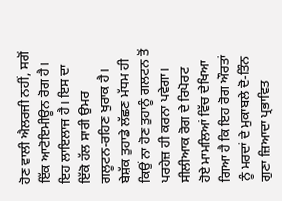ਹੋਣ ਵਾਲੀ ਐਲਰਜੀ ਨਹੀਂ, ਸਗੋਂ ਇੱਕ ਆਟੋਇਮੀਊਨ ਰੋਗ ਹੈ।
ਇਹ ਲਾਇਲਾਜ ਹੈ। ਇਸ ਦਾ ਇੱਕੋ ਹੱਲ ਸਾਰੀ ਉਮਰ ਗਲੂਟਨ-ਰਹਿਣ ਖੁਰਾਕ ਹੈ। ਬੇਸ਼ੱਕ ਤੁਹਾਡੇ ਲੱਛਣ ਮੱਧਮ ਹੀ ਕਿਉਂ ਨਾ ਹੋਣ ਤੁਹਾਨੂੰ ਗਲਟਨ ਤੋਂ ਪਰਹੇਜ਼ ਹੀ ਕਰਨਾ ਪਵੇਗਾ।
ਸੀਲੀਆਕ ਰੋਗ ਦੇ ਰਿਪੋਰਟ ਹੋਏ ਮਾਮਲਿਆਂ ਵਿੱਚ ਦੇਖਿਆ ਗਿਆ ਹੈ ਕਿ ਇਹ ਰੋਗ ਔਰਤਾਂ ਨੂੰ ਮਰਦਾਂ ਦੇ ਮੁਕਾਬਲੇ ਦੋ-ਤਿੰਨ ਗੁਣਾ ਜ਼ਿਆਦਾ ਪ੍ਰਭਾਵਿਤ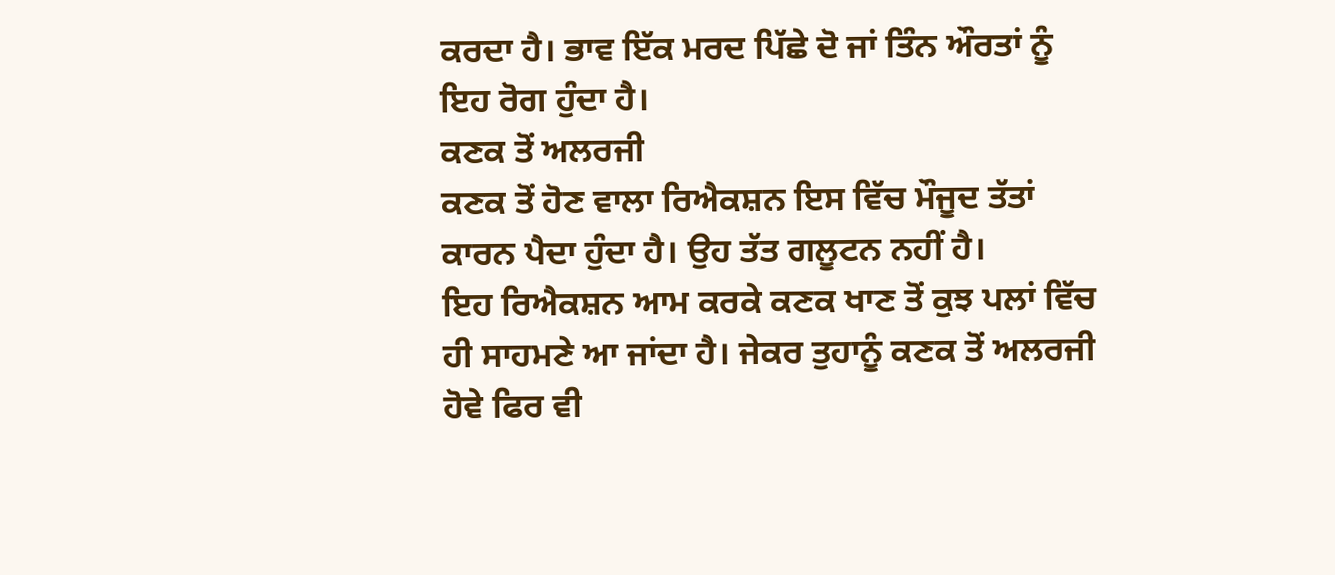ਕਰਦਾ ਹੈ। ਭਾਵ ਇੱਕ ਮਰਦ ਪਿੱਛੇ ਦੋ ਜਾਂ ਤਿੰਨ ਔਰਤਾਂ ਨੂੰ ਇਹ ਰੋਗ ਹੁੰਦਾ ਹੈ।
ਕਣਕ ਤੋਂ ਅਲਰਜੀ
ਕਣਕ ਤੋਂ ਹੋਣ ਵਾਲਾ ਰਿਐਕਸ਼ਨ ਇਸ ਵਿੱਚ ਮੌਜੂਦ ਤੱਤਾਂ ਕਾਰਨ ਪੈਦਾ ਹੁੰਦਾ ਹੈ। ਉਹ ਤੱਤ ਗਲੂਟਨ ਨਹੀਂ ਹੈ।
ਇਹ ਰਿਐਕਸ਼ਨ ਆਮ ਕਰਕੇ ਕਣਕ ਖਾਣ ਤੋਂ ਕੁਝ ਪਲਾਂ ਵਿੱਚ ਹੀ ਸਾਹਮਣੇ ਆ ਜਾਂਦਾ ਹੈ। ਜੇਕਰ ਤੁਹਾਨੂੰ ਕਣਕ ਤੋਂ ਅਲਰਜੀ ਹੋਵੇ ਫਿਰ ਵੀ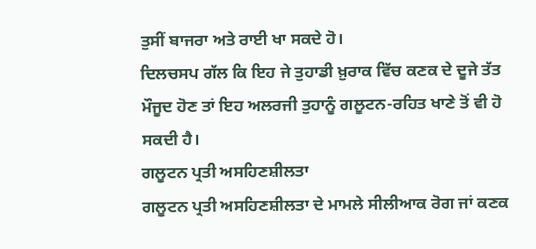ਤੁਸੀਂ ਬਾਜਰਾ ਅਤੇ ਰਾਈ ਖਾ ਸਕਦੇ ਹੋ।
ਦਿਲਚਸਪ ਗੱਲ ਕਿ ਇਹ ਜੇ ਤੁਹਾਡੀ ਖ਼ੁਰਾਕ ਵਿੱਚ ਕਣਕ ਦੇ ਦੂਜੇ ਤੱਤ ਮੌਜੂਦ ਹੋਣ ਤਾਂ ਇਹ ਅਲਰਜੀ ਤੁਹਾਨੂੰ ਗਲੂਟਨ-ਰਹਿਤ ਖਾਣੇ ਤੋਂ ਵੀ ਹੋ ਸਕਦੀ ਹੈ।
ਗਲੂਟਨ ਪ੍ਰਤੀ ਅਸਹਿਣਸ਼ੀਲਤਾ
ਗਲੂਟਨ ਪ੍ਰਤੀ ਅਸਹਿਣਸ਼ੀਲਤਾ ਦੇ ਮਾਮਲੇ ਸੀਲੀਆਕ ਰੋਗ ਜਾਂ ਕਣਕ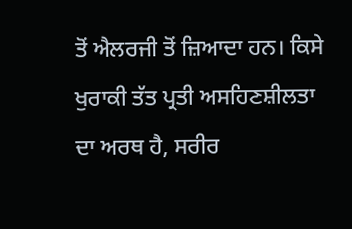ਤੋਂ ਐਲਰਜੀ ਤੋਂ ਜ਼ਿਆਦਾ ਹਨ। ਕਿਸੇ ਖੁਰਾਕੀ ਤੱਤ ਪ੍ਰਤੀ ਅਸਹਿਣਸ਼ੀਲਤਾ ਦਾ ਅਰਥ ਹੈ, ਸਰੀਰ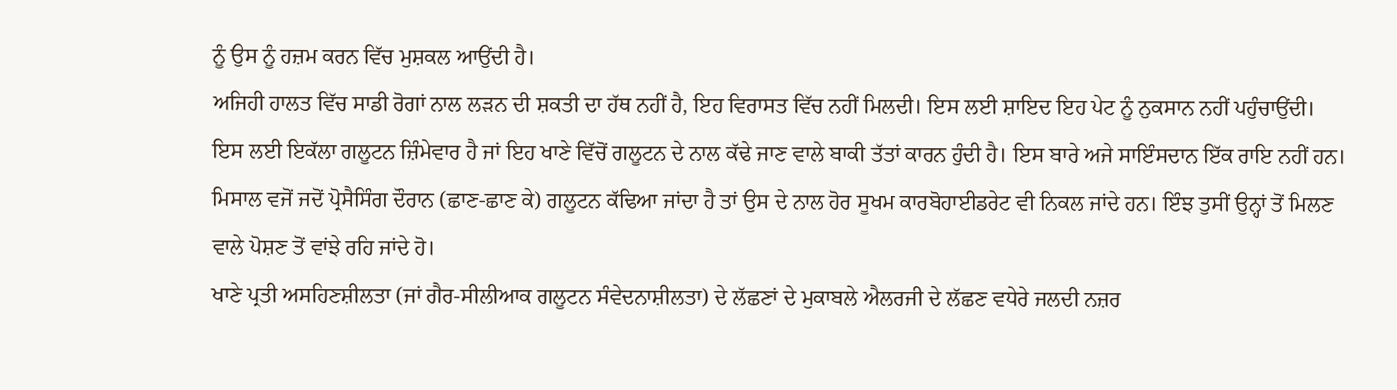ਨੂੰ ਉਸ ਨੂੰ ਹਜ਼ਮ ਕਰਨ ਵਿੱਚ ਮੁਸ਼ਕਲ ਆਉਂਦੀ ਹੈ।
ਅਜਿਹੀ ਹਾਲਤ ਵਿੱਚ ਸਾਡੀ ਰੋਗਾਂ ਨਾਲ ਲੜਨ ਦੀ ਸ਼ਕਤੀ ਦਾ ਹੱਥ ਨਹੀਂ ਹੈ, ਇਹ ਵਿਰਾਸਤ ਵਿੱਚ ਨਹੀਂ ਮਿਲਦੀ। ਇਸ ਲਈ ਸ਼ਾਇਦ ਇਹ ਪੇਟ ਨੂੰ ਨੁਕਸਾਨ ਨਹੀਂ ਪਹੁੰਚਾਉਂਦੀ।
ਇਸ ਲਈ ਇਕੱਲਾ ਗਲੂਟਨ ਜ਼ਿੰਮੇਵਾਰ ਹੈ ਜਾਂ ਇਹ ਖਾਣੇ ਵਿੱਚੋਂ ਗਲੂਟਨ ਦੇ ਨਾਲ ਕੱਢੇ ਜਾਣ ਵਾਲੇ ਬਾਕੀ ਤੱਤਾਂ ਕਾਰਨ ਹੁੰਦੀ ਹੈ। ਇਸ ਬਾਰੇ ਅਜੇ ਸਾਇੰਸਦਾਨ ਇੱਕ ਰਾਇ ਨਹੀਂ ਹਨ।
ਮਿਸਾਲ ਵਜੋਂ ਜਦੋਂ ਪ੍ਰੋਸੈਸਿੰਗ ਦੌਰਾਨ (ਛਾਣ-ਛਾਣ ਕੇ) ਗਲੂਟਨ ਕੱਢਿਆ ਜਾਂਦਾ ਹੈ ਤਾਂ ਉਸ ਦੇ ਨਾਲ ਹੋਰ ਸੂਖਮ ਕਾਰਬੋਹਾਈਡਰੇਟ ਵੀ ਨਿਕਲ ਜਾਂਦੇ ਹਨ। ਇੰਝ ਤੁਸੀਂ ਉਨ੍ਹਾਂ ਤੋਂ ਮਿਲਣ ਵਾਲੇ ਪੋਸ਼ਣ ਤੋਂ ਵਾਂਝੇ ਰਹਿ ਜਾਂਦੇ ਹੋ।
ਖਾਣੇ ਪ੍ਰਤੀ ਅਸਹਿਣਸ਼ੀਲਤਾ (ਜਾਂ ਗੈਰ-ਸੀਲੀਆਕ ਗਲੂਟਨ ਸੰਵੇਦਨਾਸ਼ੀਲਤਾ) ਦੇ ਲੱਛਣਾਂ ਦੇ ਮੁਕਾਬਲੇ ਐਲਰਜੀ ਦੇ ਲੱਛਣ ਵਧੇਰੇ ਜਲਦੀ ਨਜ਼ਰ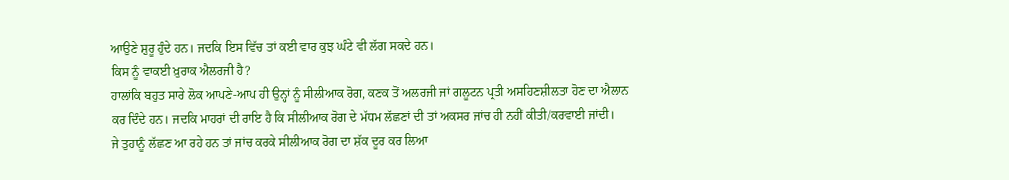ਆਉਣੇ ਸ਼ੁਰੂ ਹੁੰਦੇ ਹਨ। ਜਦਕਿ ਇਸ ਵਿੱਚ ਤਾਂ ਕਈ ਵਾਰ ਕੁਝ ਘੰਟੇ ਵੀ ਲੱਗ ਸਕਦੇ ਹਨ।
ਕਿਸ ਨੂੰ ਵਾਕਈ ਖ਼ੁਰਾਕ ਐਲਰਜੀ ਹੈ?
ਹਾਲਾਂਕਿ ਬਹੁਤ ਸਾਰੇ ਲੋਕ ਆਪਣੇ-ਆਪ ਹੀ ਉਨ੍ਹਾਂ ਨੂੰ ਸੀਲੀਆਕ ਰੋਗ, ਕਣਕ ਤੋਂ ਅਲਰਜੀ ਜਾਂ ਗਲੂਟਨ ਪ੍ਰਤੀ ਅਸਹਿਣਸ਼ੀਲਤਾ ਹੋਣ ਦਾ ਐਲਾਨ ਕਰ ਦਿੰਦੇ ਹਨ। ਜਦਕਿ ਮਾਹਰਾਂ ਦੀ ਰਾਇ ਹੈ ਕਿ ਸੀਲੀਆਕ ਰੋਗ ਦੇ ਮੱਧਮ ਲੱਛਣਾਂ ਦੀ ਤਾਂ ਅਕਸਰ ਜਾਂਚ ਹੀ ਨਹੀਂ ਕੀਤੀ/ਕਰਵਾਈ ਜਾਂਦੀ।
ਜੇ ਤੁਹਾਨੂੰ ਲੱਛਣ ਆ ਰਹੇ ਹਨ ਤਾਂ ਜਾਂਚ ਕਰਕੇ ਸੀਲੀਆਕ ਰੋਗ ਦਾ ਸ਼ੱਕ ਦੂਰ ਕਰ ਲਿਆ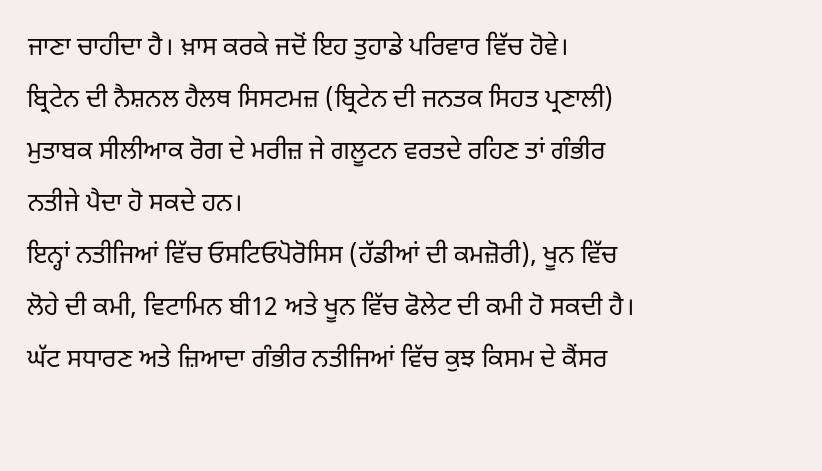ਜਾਣਾ ਚਾਹੀਦਾ ਹੈ। ਖ਼ਾਸ ਕਰਕੇ ਜਦੋਂ ਇਹ ਤੁਹਾਡੇ ਪਰਿਵਾਰ ਵਿੱਚ ਹੋਵੇ।
ਬ੍ਰਿਟੇਨ ਦੀ ਨੈਸ਼ਨਲ ਹੈਲਥ ਸਿਸਟਮਜ਼ (ਬ੍ਰਿਟੇਨ ਦੀ ਜਨਤਕ ਸਿਹਤ ਪ੍ਰਣਾਲੀ) ਮੁਤਾਬਕ ਸੀਲੀਆਕ ਰੋਗ ਦੇ ਮਰੀਜ਼ ਜੇ ਗਲੂਟਨ ਵਰਤਦੇ ਰਹਿਣ ਤਾਂ ਗੰਭੀਰ ਨਤੀਜੇ ਪੈਦਾ ਹੋ ਸਕਦੇ ਹਨ।
ਇਨ੍ਹਾਂ ਨਤੀਜਿਆਂ ਵਿੱਚ ਓਸਟਿਓਪੋਰੋਸਿਸ (ਹੱਡੀਆਂ ਦੀ ਕਮਜ਼ੋਰੀ), ਖੂਨ ਵਿੱਚ ਲੋਹੇ ਦੀ ਕਮੀ, ਵਿਟਾਮਿਨ ਬੀ12 ਅਤੇ ਖੂਨ ਵਿੱਚ ਫੋਲੇਟ ਦੀ ਕਮੀ ਹੋ ਸਕਦੀ ਹੈ।
ਘੱਟ ਸਧਾਰਣ ਅਤੇ ਜ਼ਿਆਦਾ ਗੰਭੀਰ ਨਤੀਜਿਆਂ ਵਿੱਚ ਕੁਝ ਕਿਸਮ ਦੇ ਕੈਂਸਰ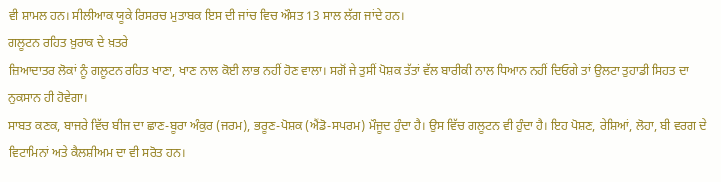ਵੀ ਸ਼ਾਮਲ ਹਨ। ਸੀਲੀਆਕ ਯੂਕੇ ਰਿਸਰਚ ਮੁਤਾਬਕ ਇਸ ਦੀ ਜਾਂਚ ਵਿਚ ਔਸਤ 13 ਸਾਲ ਲੱਗ ਜਾਂਦੇ ਹਨ।
ਗਲੂਟਨ ਰਹਿਤ ਖ਼ੁਰਾਕ ਦੇ ਖ਼ਤਰੇ
ਜ਼ਿਆਦਾਤਰ ਲੋਕਾਂ ਨੂੰ ਗਲੂਟਨ ਰਹਿਤ ਖਾਣਾ, ਖਾਣ ਨਾਲ ਕੋਈ ਲਾਭ ਨਹੀਂ ਹੋਣ ਵਾਲਾ। ਸਗੋਂ ਜੇ ਤੁਸੀਂ ਪੋਸ਼ਕ ਤੱਤਾਂ ਵੱਲ ਬਾਰੀਕੀ ਨਾਲ ਧਿਆਨ ਨਹੀਂ ਦਿਓਗੇ ਤਾਂ ਉਲਟਾ ਤੁਹਾਡੀ ਸਿਹਤ ਦਾ ਨੁਕਸਾਨ ਹੀ ਹੋਵੇਗਾ।
ਸਾਬਤ ਕਣਕ, ਬਾਜਰੇ ਵਿੱਚ ਬੀਜ ਦਾ ਛਾਣ-ਬੂਰਾ ਅੰਕੁਰ (ਜਰਮ), ਭਰੂਣ-ਪੋਸ਼ਕ (ਐਂਡੋ-ਸਪਰਮ) ਮੌਜੂਦ ਹੁੰਦਾ ਹੈ। ਉਸ ਵਿੱਚ ਗਲੂਟਨ ਵੀ ਹੁੰਦਾ ਹੈ। ਇਹ ਪੋਸ਼ਣ, ਰੇਸ਼ਿਆਂ, ਲੋਹਾ, ਬੀ ਵਰਗ ਦੇ ਵਿਟਾਮਿਨਾਂ ਅਤੇ ਕੈਲਸ਼ੀਅਮ ਦਾ ਵੀ ਸਰੋਤ ਹਨ।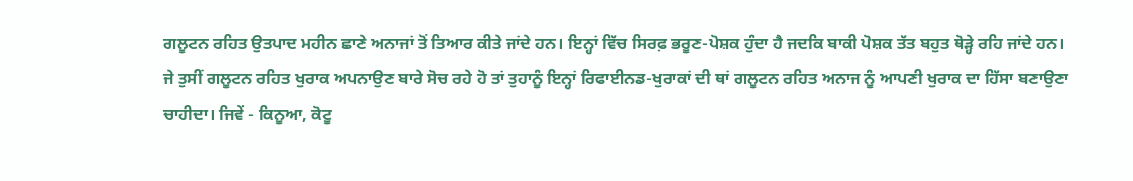ਗਲੂਟਨ ਰਹਿਤ ਉਤਪਾਦ ਮਹੀਨ ਛਾਣੇ ਅਨਾਜਾਂ ਤੋਂ ਤਿਆਰ ਕੀਤੇ ਜਾਂਦੇ ਹਨ। ਇਨ੍ਹਾਂ ਵਿੱਚ ਸਿਰਫ਼ ਭਰੂਣ-ਪੋਸ਼ਕ ਹੁੰਦਾ ਹੈ ਜਦਕਿ ਬਾਕੀ ਪੋਸ਼ਕ ਤੱਤ ਬਹੁਤ ਥੋੜ੍ਹੇ ਰਹਿ ਜਾਂਦੇ ਹਨ।
ਜੇ ਤੁਸੀਂ ਗਲੂਟਨ ਰਹਿਤ ਖੁਰਾਕ ਅਪਨਾਉਣ ਬਾਰੇ ਸੋਚ ਰਹੇ ਹੋ ਤਾਂ ਤੁਹਾਨੂੰ ਇਨ੍ਹਾਂ ਰਿਫਾਈਨਡ-ਖੁਰਾਕਾਂ ਦੀ ਥਾਂ ਗਲੂਟਨ ਰਹਿਤ ਅਨਾਜ ਨੂੰ ਆਪਣੀ ਖੁਰਾਕ ਦਾ ਹਿੱਸਾ ਬਣਾਉਣਾ ਚਾਹੀਦਾ। ਜਿਵੇਂ - ਕਿਨੂਆ, ਕੋਟੂ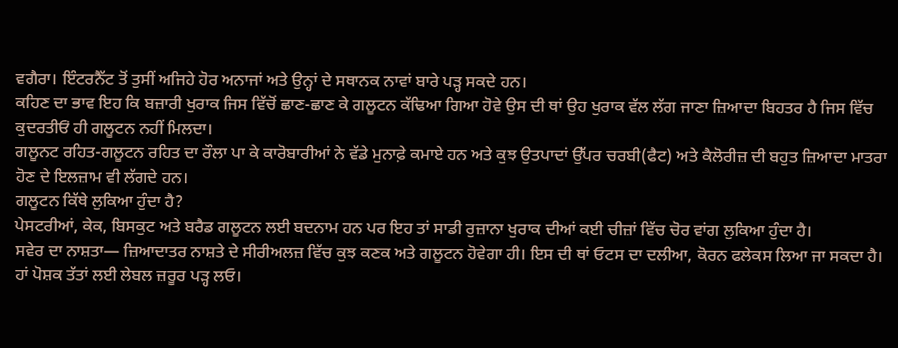ਵਗੈਰਾ। ਇੰਟਰਨੈੱਟ ਤੋਂ ਤੁਸੀਂ ਅਜਿਹੇ ਹੋਰ ਅਨਾਜਾਂ ਅਤੇ ਉਨ੍ਹਾਂ ਦੇ ਸਥਾਨਕ ਨਾਵਾਂ ਬਾਰੇ ਪੜ੍ਹ ਸਕਦੇ ਹਨ।
ਕਹਿਣ ਦਾ ਭਾਵ ਇਹ ਕਿ ਬਜ਼ਾਰੀ ਖੁਰਾਕ ਜਿਸ ਵਿੱਚੋਂ ਛਾਣ-ਛਾਣ ਕੇ ਗਲੂਟਨ ਕੱਢਿਆ ਗਿਆ ਹੋਵੇ ਉਸ ਦੀ ਥਾਂ ਉਹ ਖੁਰਾਕ ਵੱਲ ਲੱਗ ਜਾਣਾ ਜ਼ਿਆਦਾ ਬਿਹਤਰ ਹੈ ਜਿਸ ਵਿੱਚ ਕੁਦਰਤੀਓਂ ਹੀ ਗਲੂਟਨ ਨਹੀਂ ਮਿਲਦਾ।
ਗਲੂਨਟ ਰਹਿਤ-ਗਲੂਟਨ ਰਹਿਤ ਦਾ ਰੌਲਾ ਪਾ ਕੇ ਕਾਰੋਬਾਰੀਆਂ ਨੇ ਵੱਡੇ ਮੁਨਾਫ਼ੇ ਕਮਾਏ ਹਨ ਅਤੇ ਕੁਝ ਉਤਪਾਦਾਂ ਉੱਪਰ ਚਰਬੀ(ਫੈਟ) ਅਤੇ ਕੈਲੋਰੀਜ਼ ਦੀ ਬਹੁਤ ਜ਼ਿਆਦਾ ਮਾਤਰਾ ਹੋਣ ਦੇ ਇਲਜ਼ਾਮ ਵੀ ਲੱਗਦੇ ਹਨ।
ਗਲੂਟਨ ਕਿੱਥੇ ਲੁਕਿਆ ਹੁੰਦਾ ਹੈ?
ਪੇਸਟਰੀਆਂ, ਕੇਕ, ਬਿਸਕੁਟ ਅਤੇ ਬਰੈਡ ਗਲੂਟਨ ਲਈ ਬਦਨਾਮ ਹਨ ਪਰ ਇਹ ਤਾਂ ਸਾਡੀ ਰੁਜ਼ਾਨਾ ਖੁਰਾਕ ਦੀਆਂ ਕਈ ਚੀਜ਼ਾਂ ਵਿੱਚ ਚੋਰ ਵਾਂਗ ਲੁਕਿਆ ਹੁੰਦਾ ਹੈ।
ਸਵੇਰ ਦਾ ਨਾਸ਼ਤਾ— ਜ਼ਿਆਦਾਤਰ ਨਾਸ਼ਤੇ ਦੇ ਸੀਰੀਅਲਜ਼ ਵਿੱਚ ਕੁਝ ਕਣਕ ਅਤੇ ਗਲੂਟਨ ਹੋਵੇਗਾ ਹੀ। ਇਸ ਦੀ ਥਾਂ ਓਟਸ ਦਾ ਦਲੀਆ, ਕੋਰਨ ਫਲੇਕਸ ਲਿਆ ਜਾ ਸਕਦਾ ਹੈ। ਹਾਂ ਪੋਸ਼ਕ ਤੱਤਾਂ ਲਈ ਲੇਬਲ ਜ਼ਰੂਰ ਪੜ੍ਹ ਲਓ।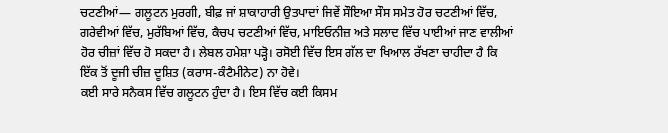ਚਟਣੀਆਂ— ਗਲੂਟਨ ਮੁਰਗੀ, ਬੀਫ਼ ਜਾਂ ਸ਼ਾਕਾਹਾਰੀ ਉਤਪਾਦਾਂ ਜਿਵੇਂ ਸੌਇਆ ਸੌਸ ਸਮੇਤ ਹੋਰ ਚਟਣੀਆਂ ਵਿੱਚ, ਗਰੇਵੀਆਂ ਵਿੱਚ, ਮੁਰੱਬਿਆਂ ਵਿੱਚ, ਕੈਚਪ ਚਟਣੀਆਂ ਵਿੱਚ, ਮਾਇਓਨੀਜ਼ ਅਤੇ ਸਲਾਦ ਵਿੱਚ ਪਾਈਆਂ ਜਾਣ ਵਾਲੀਆਂ ਹੋਰ ਚੀਜ਼ਾਂ ਵਿੱਚ ਹੋ ਸਕਦਾ ਹੈ। ਲੇਬਲ ਹਮੇਸ਼ਾ ਪੜ੍ਹੋ। ਰਸੋਈ ਵਿੱਚ ਇਸ ਗੱਲ ਦਾ ਖਿਆਲ ਰੱਖਣਾ ਚਾਹੀਦਾ ਹੈ ਕਿ ਇੱਕ ਤੋਂ ਦੂਜੀ ਚੀਜ਼ ਦੂਸ਼ਿਤ (ਕਰਾਸ-ਕੰਟੈਮੀਨੇਟ) ਨਾ ਹੋਵੇ।
ਕਈ ਸਾਰੇ ਸਨੈਕਸ ਵਿੱਚ ਗਲੂਟਨ ਹੁੰਦਾ ਹੈ। ਇਸ ਵਿੱਚ ਕਈ ਕਿਸਮ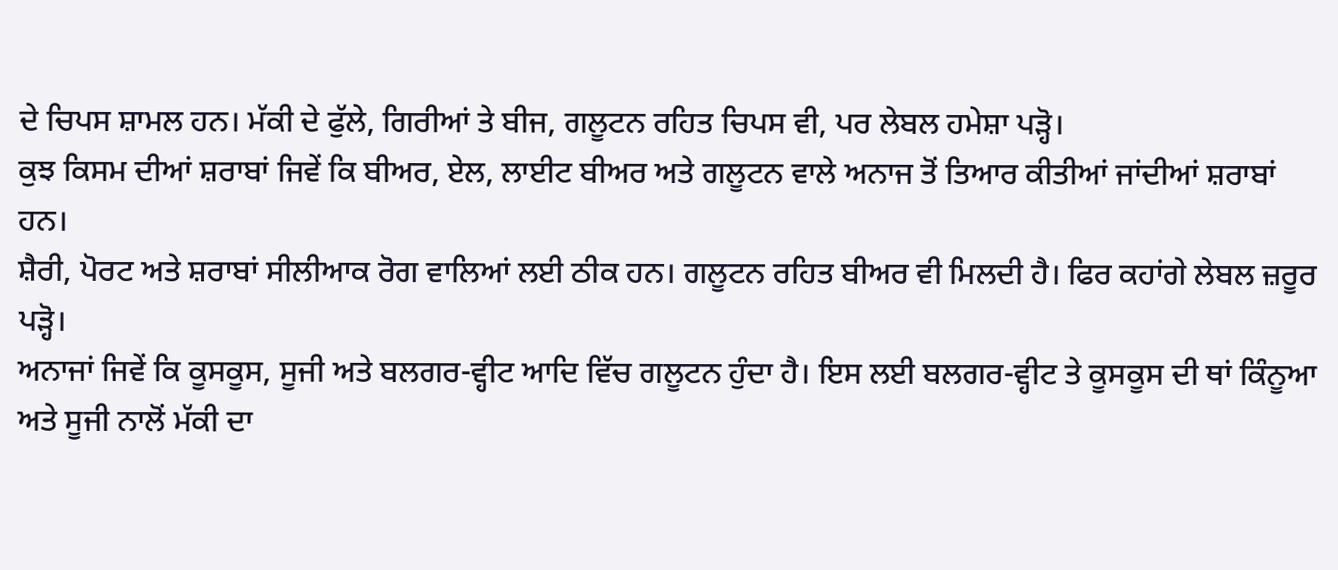ਦੇ ਚਿਪਸ ਸ਼ਾਮਲ ਹਨ। ਮੱਕੀ ਦੇ ਫੁੱਲੇ, ਗਿਰੀਆਂ ਤੇ ਬੀਜ, ਗਲੂਟਨ ਰਹਿਤ ਚਿਪਸ ਵੀ, ਪਰ ਲੇਬਲ ਹਮੇਸ਼ਾ ਪੜ੍ਹੋ।
ਕੁਝ ਕਿਸਮ ਦੀਆਂ ਸ਼ਰਾਬਾਂ ਜਿਵੇਂ ਕਿ ਬੀਅਰ, ਏਲ, ਲਾਈਟ ਬੀਅਰ ਅਤੇ ਗਲੂਟਨ ਵਾਲੇ ਅਨਾਜ ਤੋਂ ਤਿਆਰ ਕੀਤੀਆਂ ਜਾਂਦੀਆਂ ਸ਼ਰਾਬਾਂ ਹਨ।
ਸ਼ੈਰੀ, ਪੋਰਟ ਅਤੇ ਸ਼ਰਾਬਾਂ ਸੀਲੀਆਕ ਰੋਗ ਵਾਲਿਆਂ ਲਈ ਠੀਕ ਹਨ। ਗਲੂਟਨ ਰਹਿਤ ਬੀਅਰ ਵੀ ਮਿਲਦੀ ਹੈ। ਫਿਰ ਕਹਾਂਗੇ ਲੇਬਲ ਜ਼ਰੂਰ ਪੜ੍ਹੋ।
ਅਨਾਜਾਂ ਜਿਵੇਂ ਕਿ ਕੂਸਕੂਸ, ਸੂਜੀ ਅਤੇ ਬਲਗਰ-ਵ੍ਹੀਟ ਆਦਿ ਵਿੱਚ ਗਲੂਟਨ ਹੁੰਦਾ ਹੈ। ਇਸ ਲਈ ਬਲਗਰ-ਵ੍ਹੀਟ ਤੇ ਕੂਸਕੂਸ ਦੀ ਥਾਂ ਕਿੰਨੂਆ ਅਤੇ ਸੂਜੀ ਨਾਲੋਂ ਮੱਕੀ ਦਾ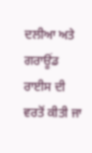ਦਲੀਆ ਅਤੇ ਗਰਾਊਂਡ ਰਾਈਸ ਦੀ ਵਰਤੋਂ ਕੀਤੀ ਜਾ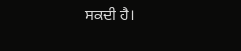ਸਕਦੀ ਹੈ।